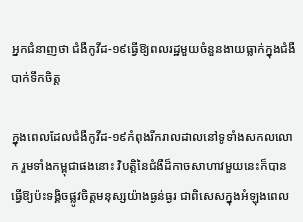អ្នកជំនាញថា ជំងឺកូវីដ-១៩ធ្វើឱ្យពលរដ្ឋមួយចំនួនងាយធ្លាក់ក្នុងជំងឺបាក់ទឹកចិត្ត

ក្នុងពេលដែលជំងឺកូវីដ-១៩កំពុងរីករាលដាលនៅទូទាំងសកលលោក រួមទាំងកម្ពុជាផងនោះ វិបត្តិនៃជំងឺដ៏កាចសាហាវមួយនេះក៏បានធ្វើឱ្យប៉ះទង្គិចផ្លូវចិត្តមនុស្សយ៉ាងធ្ងន់ធ្ងរ ជាពិសេសក្នុងអំឡុងពេល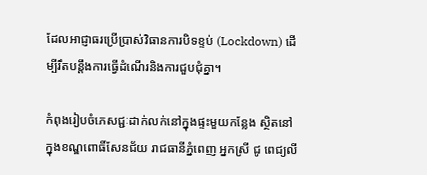ដែលអាជ្ញាធរប្រើប្រាស់វិធានការបិទខ្ទប់ (Lockdown) ដើម្បីរឹតបន្តឹងការធ្វើដំណើរនិងការជួបជុំគ្នា។

កំពុងរៀបចំភេសជ្ជៈដាក់លក់នៅក្នុងផ្ទះមួយកន្លែង ស្ថិតនៅក្នុងខណ្ឌពោធិ៍សែនជ័យ រាជធានីភ្នំពេញ អ្នកស្រី ជូ ពេជ្យលី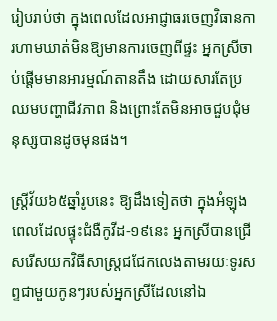រៀបរាប់ថា ក្នុងពេលដែលអាជ្ញាធរចេញវិធានការហាមឃាត់មិនឱ្យមានការចេញពីផ្ទះ អ្នកស្រីចាប់ផ្តើមមានអារម្មណ៍តានតឹង ដោយសារតែប្រឈមបញ្ហាជីវភាព និងព្រោះតែមិនអាចជួបជុំមនុស្សបានដូចមុនផង។

ស្ត្រីវ័យ៦៥ឆ្នាំរូបនេះ ឱ្យដឹងទៀតថា ក្នុងអំឡុងពេលដែលផ្ទុះជំងឺកូវីដ-១៩នេះ អ្នកស្រីបានជ្រើសរើសយកវិធីសាស្ត្រជជែកលេងតាមរយៈទូរសព្ទជាមួយកូនៗរបស់អ្នកស្រីដែលនៅឯ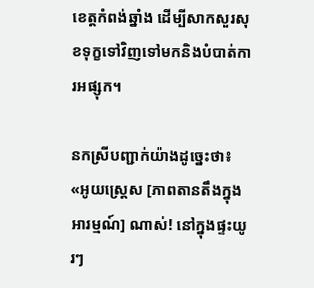ខេត្តកំពង់ឆ្នាំង ដើម្បីសាកសួរសុខទុក្ខទៅវិញទៅមកនិងបំបាត់ការអផ្សុក។

នកស្រីបញ្ជាក់យ៉ាងដូច្នេះថា៖ «អូយស្រ្តេស [ភាពតានតឹងក្នុងអារម្មណ៍] ណាស់! នៅក្នុងផ្ទះយូរៗ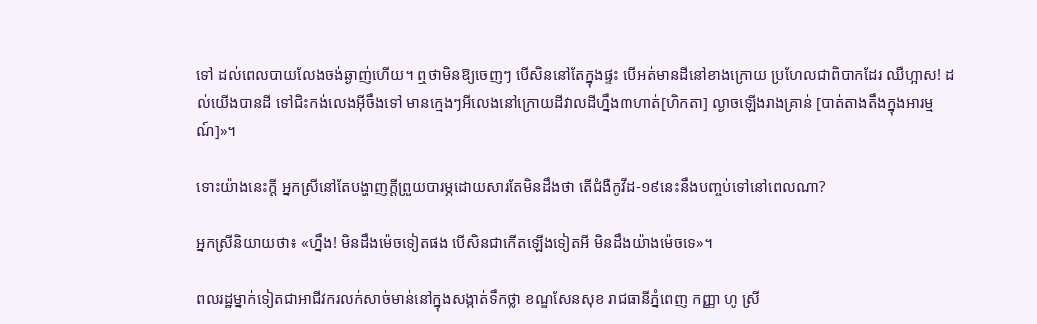ទៅ ដល់ពេលបាយលែងចង់ឆ្ងាញ់ហើយ។ ឮថាមិនឱ្យចេញៗ បើសិននៅតែក្នុងផ្ទះ បើអត់មានដីនៅខាងក្រោយ ប្រហែលជាពិបាកដែរ ឈឺហ្អាស! ដល់យើងបានដី ទៅជិះកង់លេងអ៊ីចឹងទៅ មានក្មេងៗអីលេងនៅក្រោយដីវាលដីហ្នឹង៣ហាត់[ហិកតា] ល្ងាចឡើងរាងគ្រាន់ [បាត់តាងតឹងក្នុងអារម្មណ៍]»។

ទោះយ៉ាងនេះក្តី អ្នកស្រីនៅតែបង្ហាញក្តីព្រួយបារម្ភដោយសារតែមិនដឹងថា តើជំងឺកូវីដ-១៩នេះនឹងបញ្ចប់ទៅនៅពេលណា?

អ្នកស្រីនិយាយថា៖ «ហ្នឹង! មិនដឹងម៉េចទៀតផង បើសិនជាកើតឡើងទៀតអី មិនដឹងយ៉ាងម៉េចទេ»។

ពលរដ្ឋម្នាក់ទៀតជាអាជីវករលក់សាច់មាន់នៅក្នុងសង្កាត់ទឹកថ្លា ខណ្ឌសែនសុខ រាជធានីភ្នំពេញ កញ្ញា ហូ ស្រី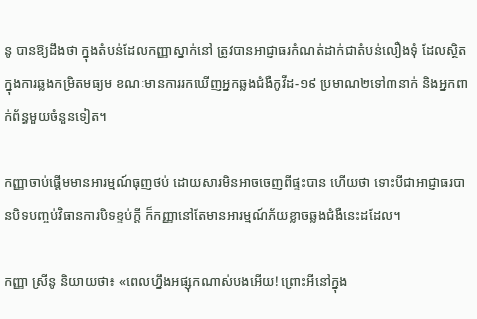នូ បានឱ្យដឹងថា ក្នុងតំបន់ដែលកញ្ញាស្នាក់នៅ ត្រូវបានអាជ្ញាធរកំណត់ដាក់ជាតំបន់លឿងទុំ ដែលស្ថិតក្នុងការឆ្លងកម្រិតមធ្យម ខណៈមានការរកឃើញអ្នកឆ្លងជំងឺកូវីដ-១៩ ប្រមាណ២ទៅ៣នាក់ និងអ្នកពាក់ព័ន្ធមួយចំនួនទៀត។

កញ្ញាចាប់ផ្តើមមានអារម្មណ៍ធុញថប់ ដោយសារមិនអាចចេញពីផ្ទះបាន ហើយថា ទោះបីជាអាជ្ញាធរបានបិទបញ្ចប់វិធានការបិទខ្ទប់ក្តី ក៏កញ្ញានៅតែមានអារម្មណ៍ភ័យខ្លាចឆ្លងជំងឺនេះដដែល។

កញ្ញា ស្រីនូ និយាយថា៖ «ពេលហ្នឹងអផ្សុកណាស់បងអើយ! ព្រោះអីនៅក្នុង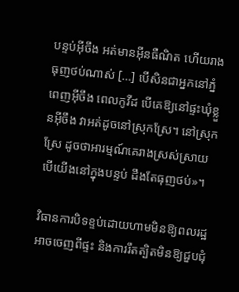បន្ទប់អ៊ីចឹង អត់មានអ៊ីនធឺណិត ហើយរាងធុញថប់ណាស់ […] បើសិនជាអ្នកនៅភ្នំពេញអ៊ីចឹង ពេលកូវីដ បើគេឱ្យនៅផ្ទះឃុំខ្លួនអ៊ីចឹង វាអត់ដូចនៅស្រុកស្រែ។ នៅស្រុកស្រែ ដូចថាអារម្មណ៍គេរាងស្រស់ស្រាយ បើយើងនៅក្នុងបន្ទប់ ដឹងតែធុញថប់»។

វិធានការបិទខ្ទប់ដោយហាមមិនឱ្យពលរដ្ឋអាចចេញពីផ្ទះ និងការរឹតត្បិតមិនឱ្យជួបជុំ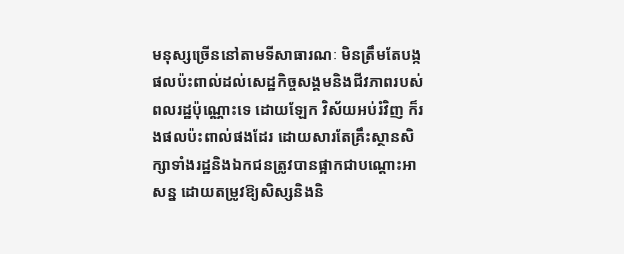មនុស្សច្រើននៅតាមទីសាធារណៈ មិនត្រឹមតែបង្កផលប៉ះពាល់ដល់សេដ្ឋកិច្ចសង្គមនិងជីវភាពរបស់ពលរដ្ឋប៉ុណ្ណោះទេ ដោយឡែក វិស័យអប់រំវិញ ក៏រងផលប៉ះពាល់ផងដែរ ដោយសារតែគ្រឹះស្ថានសិក្សាទាំងរដ្ឋនិងឯកជនត្រូវបានផ្អាកជាបណ្តោះអាសន្ន ដោយតម្រូវឱ្យសិស្សនិងនិ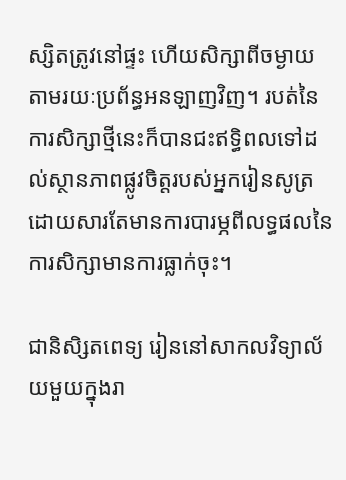ស្សិតត្រូវនៅផ្ទះ ហើយសិក្សាពីចម្ងាយតាមរយៈប្រព័ន្ធអនឡាញវិញ។ របត់នៃការសិក្សាថ្មីនេះក៏បានជះឥទ្ធិពលទៅដល់ស្ថានភាពផ្លូវចិត្តរបស់អ្នករៀនសូត្រ ដោយសារតែមានការបារម្ភពីលទ្ធផលនៃការសិក្សាមានការធ្លាក់ចុះ។

ជានិសិ្សតពេទ្យ រៀននៅសាកលវិទ្យាល័យមួយក្នុងរា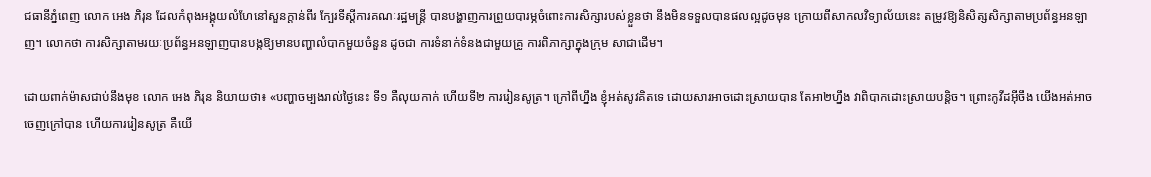ជធានីភ្នំពេញ លោក អេង ភិរុន ដែលកំពុងអង្គុយលំហែនៅសួនក្តាន់ពីរ ក្បែរទីស្តីការគណៈរដ្ឋមន្រ្តី បានបង្ហាញការព្រួយបារម្ភចំពោះការសិក្សារបស់ខ្លួនថា នឹងមិនទទួលបានផលល្អដូចមុន ក្រោយពីសាកលវិទ្យាល័យនេះ តម្រូវឱ្យនិសិត្សសិក្សាតាមប្រព័ន្ធអនឡាញ។ លោកថា ការសិក្សាតាមរយៈប្រព័ន្ធអនឡាញបានបង្កឱ្យមានបញ្ហាលំបាកមួយចំនួន ដូចជា ការទំនាក់ទំនងជាមួយគ្រូ ការពិភាក្សាក្នុងក្រុម សាជាដើម។

ដោយពាក់ម៉ាសជាប់នឹងមុខ លោក អេង ភិរុន‍ និយាយថា៖ «បញ្ហាចម្បងរាល់ថ្ងៃនេះ ទី១ គឺលុយកាក់ ហើយទី២ ការរៀនសូត្រ។ ក្រៅពីហ្នឹង ខ្ញុំអត់សូវគិតទេ ដោយសារអាចដោះស្រាយបាន តែអា២ហ្នឹង វាពិបាកដោះស្រាយបន្តិច។ ព្រោះកូវីដអ៊ីចឹង យើងអត់អាចចេញក្រៅបាន ហើយការរៀនសូត្រ គឺយើ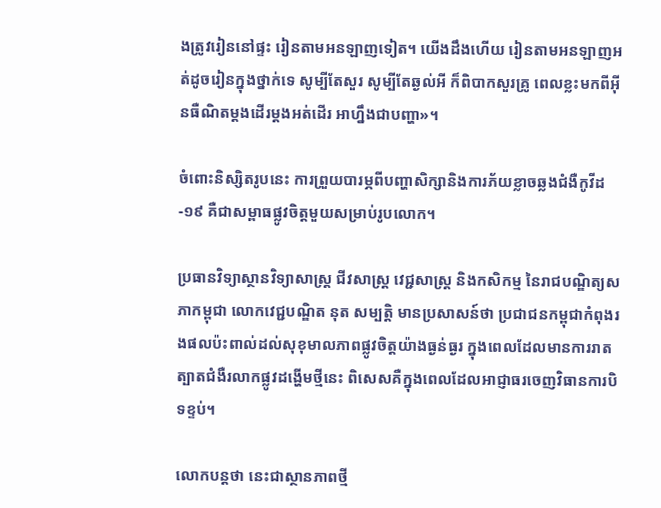ងត្រូវរៀននៅផ្ទះ រៀនតាមអនឡាញទៀត។ យើងដឹងហើយ រៀនតាមអនឡាញអត់ដូចរៀនក្នុងថ្នាក់ទេ សូម្បីតែសួរ សូម្បីតែឆ្ងល់អី ក៏ពិបាកសួរគ្រូ ពេលខ្លះមកពីអ៊ីនធឺណិតម្តងដើរម្តងអត់ដើរ អាហ្នឹងជាបញ្ហា»។

ចំពោះនិស្សិតរូបនេះ ការព្រួយបារម្ភពីបញ្ហាសិក្សានិងការភ័យខ្លាចឆ្លងជំងឺកូវីដ-១៩ គឺជាសម្ពាធផ្លូវចិត្តមួយសម្រាប់រូបលោក។

ប្រធានវិទ្យាស្ថានវិទ្យាសាស្រ្ត ជីវសាស្រ្ត វេជ្ជសាស្រ្ត និងកសិកម្ម នៃរាជបណ្ឌិត្យសភាកម្ពុជា លោកវេជ្ជបណ្ឌិត នុត សម្បត្តិ មានប្រសាសន៍ថា ប្រជាជនកម្ពុជាកំពុងរងផលប៉ះពាល់ដល់សុខុមាលភាពផ្លូវចិត្តយ៉ាងធ្ងន់ធ្ងរ ក្នុងពេលដែលមានការរាតត្បាតជំងឺរលាកផ្លូវដង្ហើមថ្មីនេះ ពិសេសគឺក្នុងពេលដែលអាជ្ញាធរចេញវិធានការបិទខ្ទប់។

លោកបន្តថា នេះជាស្ថានភាពថ្មី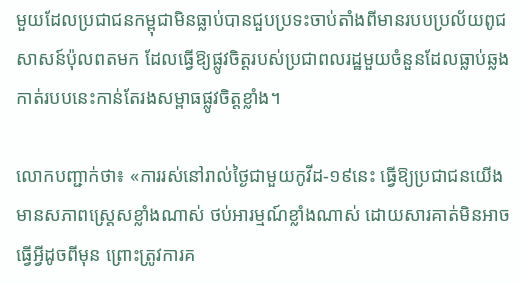មួយដែលប្រជាជនកម្ពុជាមិនធ្លាប់បានជួបប្រទះចាប់តាំងពីមានរបបប្រល័យពូជសាសន៍ប៉ុលពតមក ដែលធ្វើឱ្យផ្លូវចិត្តរបស់ប្រជាពលរដ្ឋមួយចំនួនដែលធ្លាប់ឆ្លងកាត់របបនេះកាន់តែរងសម្ពាធផ្លូវចិត្តខ្លាំង។

លោកបញ្ជាក់ថា៖ «ការរស់នៅរាល់ថ្ងៃជាមួយកូវីដ-១៩នេះ ធ្វើឱ្យប្រជាជនយើងមានសភាពស្រ្តេសខ្លាំងណាស់ ថប់អារម្មណ៍ខ្លាំងណាស់ ដោយសារគាត់មិនអាចធ្វើអ្វីដូចពីមុន ព្រោះត្រូវការគ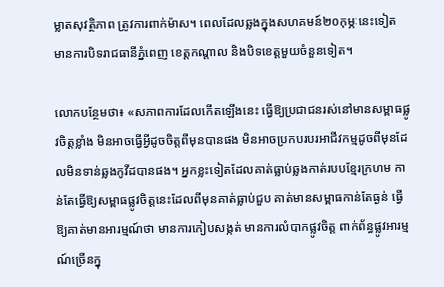ម្លាតសុវត្ថិភាព ត្រូវការពាក់ម៉ាស។ ពេលដែលឆ្លងក្នុងសហគមន៍២០កុម្ភៈនេះទៀត មានការបិទរាជធានីភ្នំពេញ ខេត្តកណ្តាល និងបិទខេត្តមួយចំនួនទៀត។

លោកបន្ថែមថា៖ «សភាពការដែលកើតឡើងនេះ ធ្វើឱ្យប្រជាជនរស់នៅមានសម្ពាធផ្លូវចិត្តខ្លាំង មិនអាចធ្វើអ្វីដូចចិត្តពីមុនបានផង មិនអាចប្រកបរបរអាជីវកម្មដូចពីមុនដែលមិនទាន់ឆ្លងកូវីដបានផង។ អ្នកខ្លះទៀតដែលគាត់ធ្លាប់ឆ្លងកាត់របបខ្មែរក្រហម កាន់តែធ្វើឱ្យសម្ពាធផ្លូវចិត្តនេះដែលពីមុនគាត់ធ្លាប់ជួប គាត់មានសម្ពាធកាន់តែធ្ងន់ ធ្វើឱ្យគាត់មានអារម្មណ៍ថា មានការកៀបសង្កត់ មានការលំបាកផ្លូវចិត្ត ពាក់ព័ន្ធផ្លូវអារម្មណ៍ច្រើនក្នុ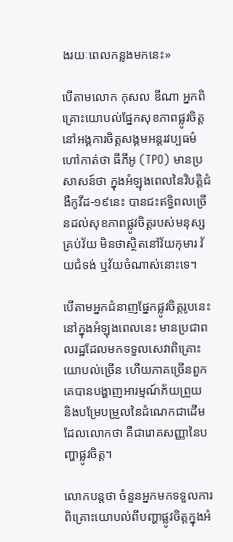ងរយៈពេលកន្លងមកនេះ»

បើតាមលោក កុសល ឌីណា អ្នកពិគ្រោះយោបល់ផ្នែកសុខភាពផ្លូវចិត្តនៅអង្គការចិត្តសង្គមអន្តរវប្បធម៌ ហៅកាត់ថា ធីភីអូ (TPO) មានប្រសាសន៍ថា ក្នុងអំឡុងពេលនៃវិបត្តិជំងឺកូវីដ-១៩នេះ បានជះឥទ្ធិពលច្រើនដល់សុខភាពផ្លូវចិត្តរបស់មនុស្សគ្រប់វ័យ មិនថាស្ថិតនៅវ័យកុមារ វ័យជំទង់ ឬវ័យចំណាស់នោះទេ។

បើតាមអ្នកជំនាញផ្នែកផ្លូវចិត្តរូបនេះ នៅក្នុងអំឡុងពេលនេះ មានប្រជាពលរដ្ឋដែលមកទទួលសេវាពិគ្រោះយោបល់ច្រើន ហើយភាគច្រើនពួកគេបានបង្ហាញអារម្មណ៍ភ័យព្រួយ និងបម្រែបម្រួលនៃដំណេកជាដើម ដែលលោកថា គឺជារោគសញ្ញានៃបញ្ហាផ្លូវចិត្ត។

លោកបន្តថា ចំនួនអ្នកមកទទួលការពិគ្រោះយោបល់ពីបញ្ហាផ្លូវចិត្តក្នុងអំ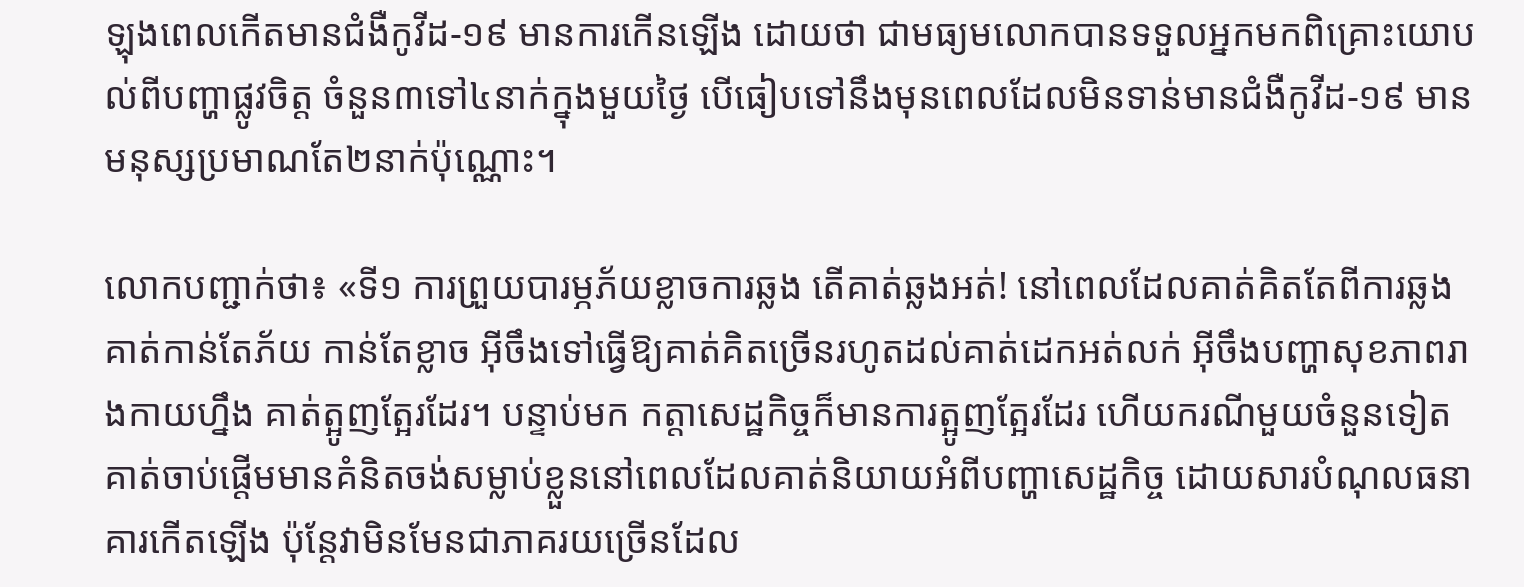ឡុងពេលកើតមានជំងឺកូវីដ-១៩ មានការកើនឡើង ដោយថា ជាមធ្យមលោកបានទទួលអ្នកមកពិគ្រោះយោបល់ពីបញ្ហាផ្លូវចិត្ត ចំនួន៣ទៅ៤នាក់ក្នុងមួយថ្ងៃ បើធៀបទៅនឹងមុនពេលដែលមិនទាន់មានជំងឺកូវីដ-១៩ មានមនុស្សប្រមាណតែ២នាក់ប៉ុណ្ណោះ។

លោកបញ្ជាក់ថា៖ «ទី១ ការព្រួយបារម្ភភ័យខ្លាចការឆ្លង តើគាត់ឆ្លងអត់! នៅពេលដែលគាត់គិតតែពីការឆ្លង គាត់កាន់តែភ័យ កាន់តែខ្លាច អ៊ីចឹងទៅធ្វើឱ្យគាត់គិតច្រើនរហូតដល់គាត់ដេកអត់លក់ អ៊ីចឹងបញ្ហាសុខភាពរាងកាយហ្នឹង គាត់ត្អូញត្អែរដែរ។ បន្ទាប់មក កត្តាសេដ្ឋកិច្ចក៏មានការត្អូញត្អែរដែរ ហើយករណីមួយចំនួនទៀត គាត់ចាប់ផ្តើមមានគំនិតចង់សម្លាប់ខ្លួននៅពេលដែលគាត់និយាយអំពីបញ្ហាសេដ្ឋកិច្ច ដោយសារបំណុលធនាគារកើតឡើង ប៉ុន្តែវាមិនមែនជាភាគរយច្រើនដែល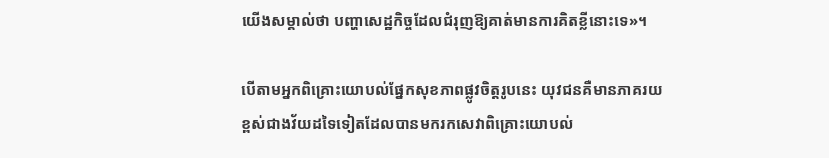យើងសម្គាល់ថា បញ្ហាសេដ្ឋកិច្ចដែលជំរុញឱ្យគាត់មានការគិតខ្លីនោះទេ»។

បើតាមអ្នកពិគ្រោះយោបល់ផ្នែកសុខភាពផ្លូវចិត្តរូបនេះ យុវជនគឺមានភាគរយខ្ពស់ជាងវ័យដទៃទៀតដែលបានមករកសេវាពិគ្រោះយោបល់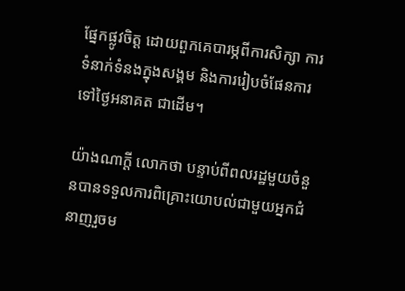ផ្នែកផ្លូវចិត្ត ដោយពួកគេបារម្ភពីការសិក្សា ការទំនាក់ទំនងក្នុងសង្គម និងការរៀបចំផែនការទៅថ្ងៃអនាគត ជាដើម។

យ៉ាងណាក្តី លោកថា បន្ទាប់ពីពលរដ្ឋមួយចំនួនបានទទួលការពិគ្រោះយោបល់ជាមួយអ្នកជំនាញរួចម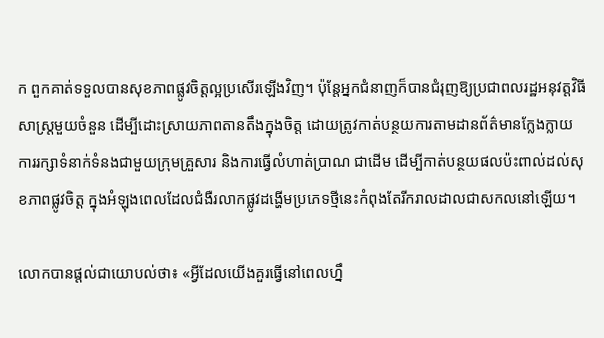ក ពួកគាត់ទទួលបានសុខភាពផ្លូវចិត្តល្អប្រសើរឡើងវិញ។ ប៉ុន្តែអ្នកជំនាញក៏បានជំរុញឱ្យប្រជាពលរដ្ឋអនុវត្តវិធីសាស្រ្តមួយចំនួន ដើម្បីដោះស្រាយភាពតានតឹងក្នុងចិត្ត ដោយត្រូវកាត់បន្ថយការតាមដានព័ត៌មានក្លែងក្លាយ ការរក្សាទំនាក់ទំនងជាមួយក្រុមគ្រួសារ និងការធ្វើលំហាត់ប្រាណ ជាដើម ដើម្បីកាត់បន្ថយផលប៉ះពាល់ដល់សុខភាពផ្លូវចិត្ត ក្នុងអំឡុងពេលដែលជំងឺរលាកផ្លូវដង្ហើមប្រភេទថ្មីនេះកំពុងតែរីករាលដាលជាសកលនៅឡើយ។

លោកបានផ្តល់ជាយោបល់ថា៖ «អ្វីដែលយើងគួរធ្វើនៅពេលហ្នឹ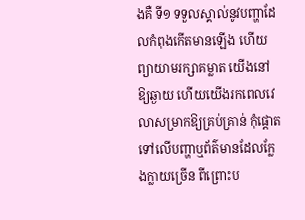ងគឺ ទី១ ទទួលស្គាល់នូវបញ្ហាដែលកំពុងកើតមានឡើង ហើយព្យាយាមរក្សាគម្លាត យើងនៅឱ្យឆ្ងាយ ហើយយើងរកពេលវេលាសម្រាកឱ្យគ្រប់គ្រាន់ កុំផ្តោតទៅលើបញ្ហាឬព័ត៌មានដែលក្លែងក្លាយច្រើន ពីព្រោះប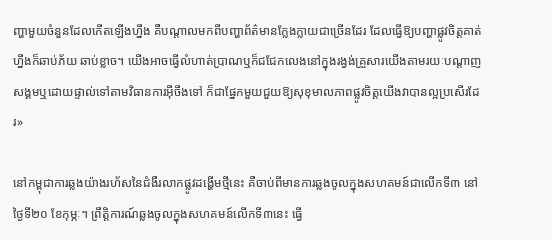ញ្ហាមួយចំនួនដែលកើតឡើងហ្នឹង គឺបណ្តាលមកពីបញ្ហាព័ត៌មានក្លែងក្លាយជាច្រើនដែរ ដែលធ្វើឱ្យបញ្ហាផ្លូវចិត្តគាត់ហ្នឹងក៏ឆាប់ភ័យ ឆាប់ខ្លាច។ យើងអាចធ្វើលំហាត់ប្រាណឬក៏ជជែកលេងនៅក្នុងរង្វង់គ្រួសារយើងតាមរយៈបណ្តាញសង្គមឬដោយផ្ទាល់ទៅតាមវិធានការអ៊ីចឹងទៅ ក៏ជាផ្នែកមួយជួយឱ្យសុខុមាលភាពផ្លូវចិត្តយើងវាបានល្អប្រសើរដែរ»

នៅកម្ពុជាការឆ្លងយ៉ាងរហ័សនៃជំងឺរលាកផ្លូវដង្ហើមថ្មីនេះ គឺចាប់ពីមានការឆ្លងចូលក្នុងសហគមន៍ជាលើកទី៣ នៅថ្ងៃទី២០ ខែកុម្ភៈ។ ព្រឹត្តិការណ៍ឆ្លងចូលក្នុងសហគមន៍លើកទី៣នេះ ធ្វើ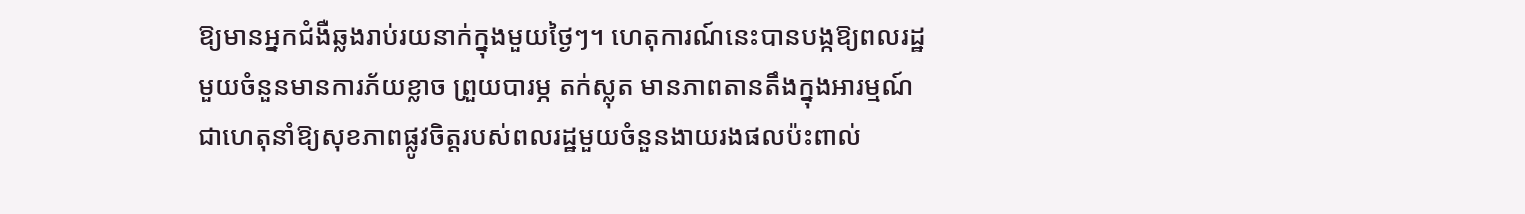ឱ្យមានអ្នកជំងឺឆ្លងរាប់រយនាក់ក្នុងមួយថ្ងៃៗ។ ហេតុការណ៍នេះបានបង្កឱ្យពលរដ្ឋមួយចំនួនមានការភ័យខ្លាច ព្រួយបារម្ភ តក់ស្លុត មានភាពតានតឹងក្នុងអារម្មណ៍ ជាហេតុនាំឱ្យសុខភាពផ្លូវចិត្តរបស់ពលរដ្ឋមួយចំនួនងាយរងផលប៉ះពាល់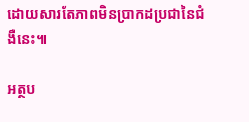ដោយសារតែភាពមិនប្រាកដប្រជានៃជំងឺនេះ៕

អត្ថប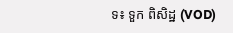ទ៖ ទួក ពិសិដ្ឋ (VOD)